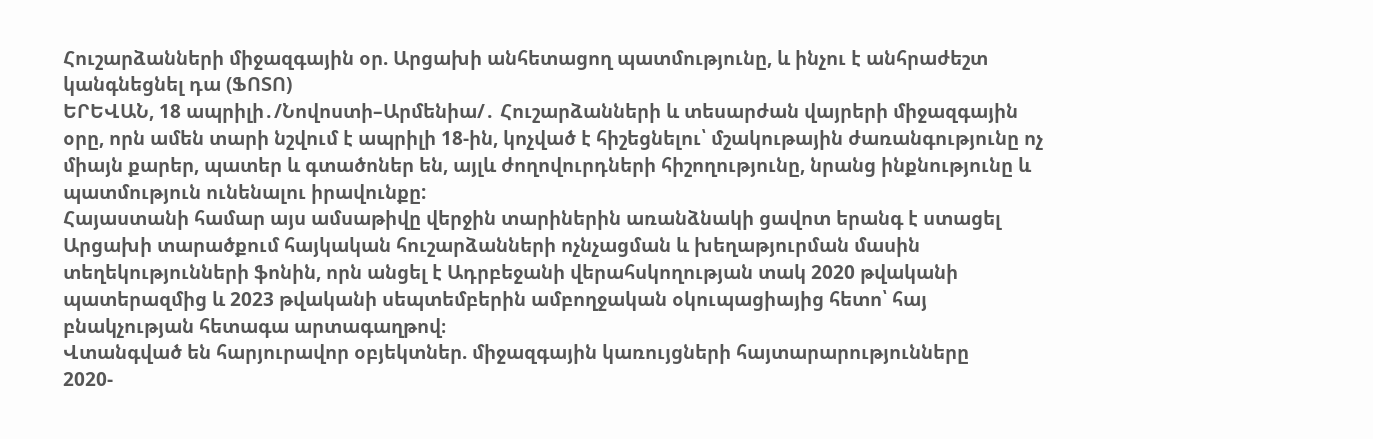Հուշարձանների միջազգային օր. Արցախի անհետացող պատմությունը, և ինչու է անհրաժեշտ կանգնեցնել դա (ՖՈՏՈ)
ԵՐԵՎԱՆ, 18 ապրիլի․/Նովոստի–Արմենիա/․ Հուշարձանների և տեսարժան վայրերի միջազգային օրը, որն ամեն տարի նշվում է ապրիլի 18-ին, կոչված է հիշեցնելու՝ մշակութային ժառանգությունը ոչ միայն քարեր, պատեր և գտածոներ են, այլև ժողովուրդների հիշողությունը, նրանց ինքնությունը և պատմություն ունենալու իրավունքը:
Հայաստանի համար այս ամսաթիվը վերջին տարիներին առանձնակի ցավոտ երանգ է ստացել Արցախի տարածքում հայկական հուշարձանների ոչնչացման և խեղաթյուրման մասին տեղեկությունների ֆոնին, որն անցել է Ադրբեջանի վերահսկողության տակ 2020 թվականի պատերազմից և 2023 թվականի սեպտեմբերին ամբողջական օկուպացիայից հետո՝ հայ բնակչության հետագա արտագաղթով։
Վտանգված են հարյուրավոր օբյեկտներ. միջազգային կառույցների հայտարարությունները
2020-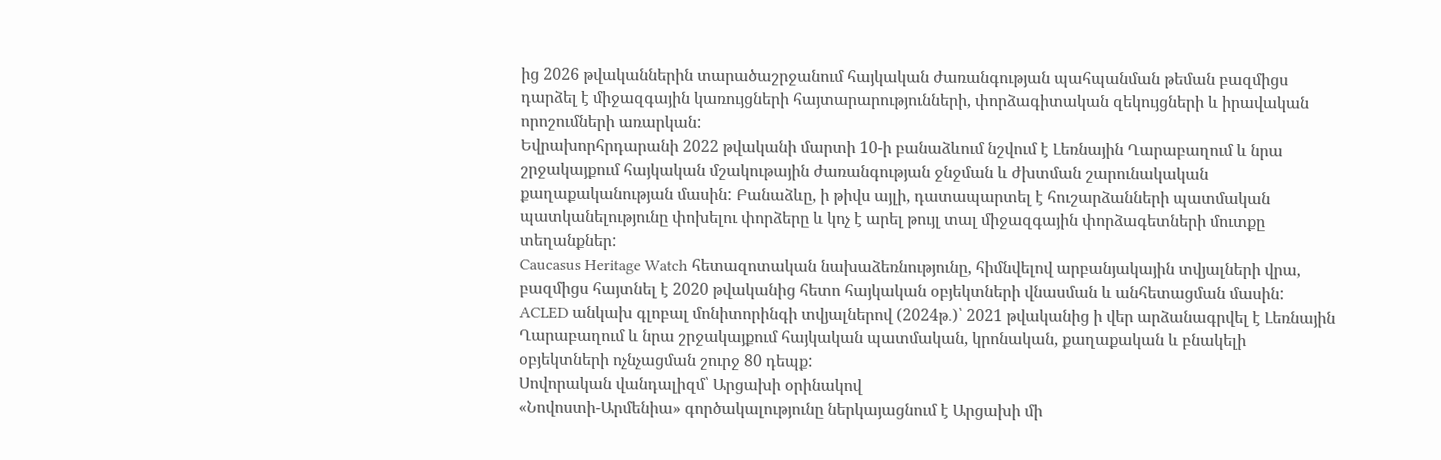ից 2026 թվականներին տարածաշրջանում հայկական ժառանգության պահպանման թեման բազմիցս դարձել է միջազգային կառույցների հայտարարությունների, փորձագիտական զեկույցների և իրավական որոշումների առարկան:
Եվրախորհրդարանի 2022 թվականի մարտի 10-ի բանաձևում նշվում է Լեռնային Ղարաբաղում և նրա շրջակայքում հայկական մշակութային ժառանգության ջնջման և ժխտման շարունակական քաղաքականության մասին: Բանաձևը, ի թիվս այլի, դատապարտել է հուշարձանների պատմական պատկանելությունը փոխելու փորձերը և կոչ է արել թույլ տալ միջազգային փորձագետների մուտքը տեղանքներ:
Caucasus Heritage Watch հետազոտական նախաձեռնությունը, հիմնվելով արբանյակային տվյալների վրա, բազմիցս հայտնել է 2020 թվականից հետո հայկական օբյեկտների վնասման և անհետացման մասին:
ACLED անկախ գլոբալ մոնիտորինգի տվյալներով (2024թ․)՝ 2021 թվականից ի վեր արձանագրվել է Լեռնային Ղարաբաղում և նրա շրջակայքում հայկական պատմական, կրոնական, քաղաքական և բնակելի օբյեկտների ոչնչացման շուրջ 80 դեպք:
Սովորական վանդալիզմ՝ Արցախի օրինակով
«Նովոստի-Արմենիա» գործակալությունը ներկայացնում է Արցախի մի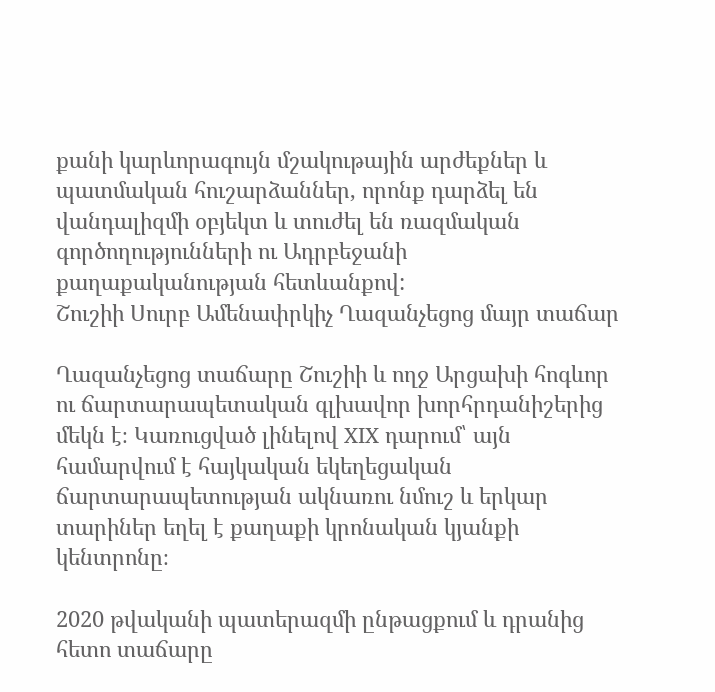քանի կարևորագույն մշակութային արժեքներ և պատմական հուշարձաններ, որոնք դարձել են վանդալիզմի օբյեկտ և տուժել են ռազմական գործողությունների ու Ադրբեջանի քաղաքականության հետևանքով:
Շուշիի Սուրբ Ամենափրկիչ Ղազանչեցոց մայր տաճար

Ղազանչեցոց տաճարը Շուշիի և ողջ Արցախի հոգևոր ու ճարտարապետական գլխավոր խորհրդանիշերից մեկն է։ Կառուցված լինելով XIX դարում՝ այն համարվում է հայկական եկեղեցական ճարտարապետության ակնառու նմուշ և երկար տարիներ եղել է քաղաքի կրոնական կյանքի կենտրոնը։

2020 թվականի պատերազմի ընթացքում և դրանից հետո տաճարը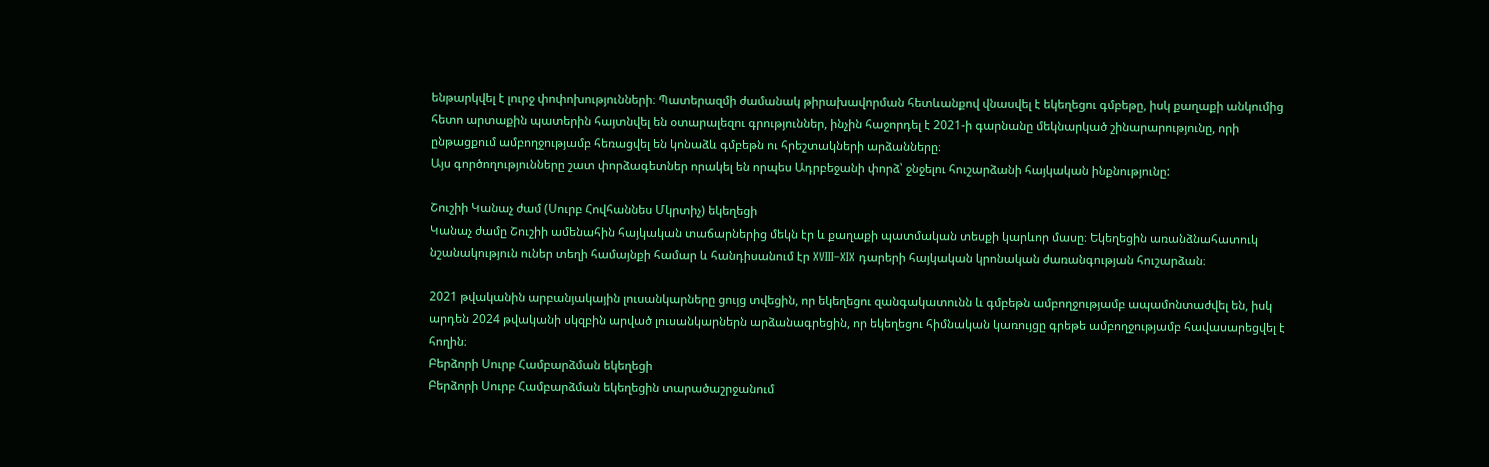ենթարկվել է լուրջ փոփոխությունների։ Պատերազմի ժամանակ թիրախավորման հետևանքով վնասվել է եկեղեցու գմբեթը, իսկ քաղաքի անկումից հետո արտաքին պատերին հայտնվել են օտարալեզու գրություններ, ինչին հաջորդել է 2021-ի գարնանը մեկնարկած շինարարությունը, որի ընթացքում ամբողջությամբ հեռացվել են կոնաձև գմբեթն ու հրեշտակների արձանները։
Այս գործողությունները շատ փորձագետներ որակել են որպես Ադրբեջանի փորձ՝ ջնջելու հուշարձանի հայկական ինքնությունը:

Շուշիի Կանաչ ժամ (Սուրբ Հովհաննես Մկրտիչ) եկեղեցի
Կանաչ ժամը Շուշիի ամենահին հայկական տաճարներից մեկն էր և քաղաքի պատմական տեսքի կարևոր մասը։ Եկեղեցին առանձնահատուկ նշանակություն ուներ տեղի համայնքի համար և հանդիսանում էր XVIII–XIX դարերի հայկական կրոնական ժառանգության հուշարձան։

2021 թվականին արբանյակային լուսանկարները ցույց տվեցին, որ եկեղեցու զանգակատունն և գմբեթն ամբողջությամբ ապամոնտաժվել են, իսկ արդեն 2024 թվականի սկզբին արված լուսանկարներն արձանագրեցին, որ եկեղեցու հիմնական կառույցը գրեթե ամբողջությամբ հավասարեցվել է հողին։
Բերձորի Սուրբ Համբարձման եկեղեցի
Բերձորի Սուրբ Համբարձման եկեղեցին տարածաշրջանում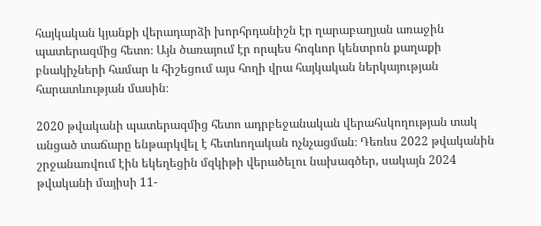հայկական կյանքի վերադարձի խորհրդանիշն էր ղարաբաղյան առաջին պատերազմից հետո։ Այն ծառայում էր որպես հոգևոր կենտրոն քաղաքի բնակիչների համար և հիշեցում այս հողի վրա հայկական ներկայության հարատևության մասին։

2020 թվականի պատերազմից հետո ադրբեջանական վերահսկողության տակ անցած տաճարը ենթարկվել է հետևողական ոչնչացման։ Դեռևս 2022 թվականին շրջանառվում էին եկեղեցին մզկիթի վերածելու նախագծեր, սակայն 2024 թվականի մայիսի 11-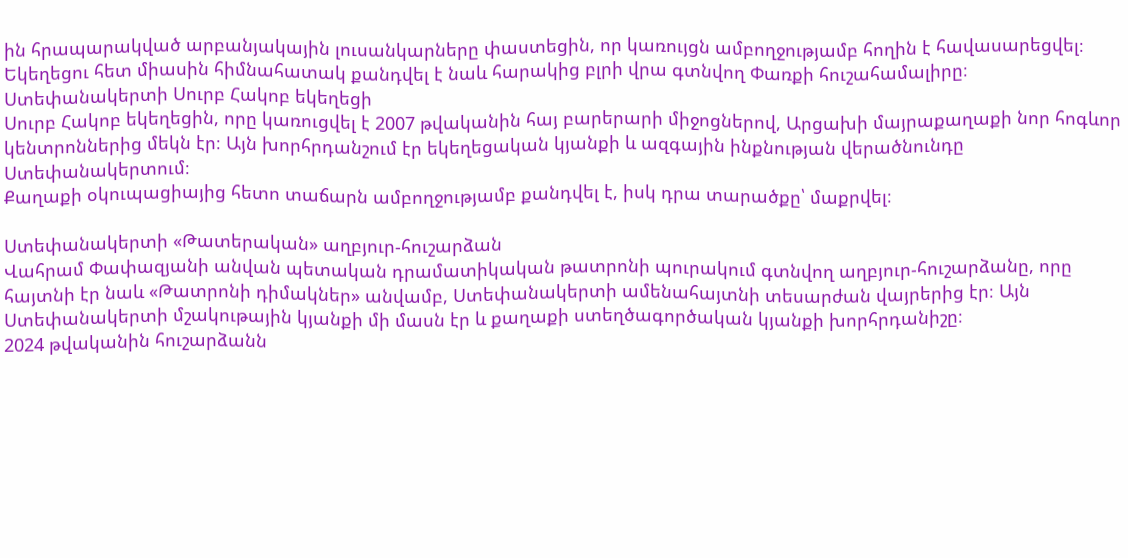ին հրապարակված արբանյակային լուսանկարները փաստեցին, որ կառույցն ամբողջությամբ հողին է հավասարեցվել։ Եկեղեցու հետ միասին հիմնահատակ քանդվել է նաև հարակից բլրի վրա գտնվող Փառքի հուշահամալիրը։
Ստեփանակերտի Սուրբ Հակոբ եկեղեցի
Սուրբ Հակոբ եկեղեցին, որը կառուցվել է 2007 թվականին հայ բարերարի միջոցներով, Արցախի մայրաքաղաքի նոր հոգևոր կենտրոններից մեկն էր։ Այն խորհրդանշում էր եկեղեցական կյանքի և ազգային ինքնության վերածնունդը Ստեփանակերտում։
Քաղաքի օկուպացիայից հետո տաճարն ամբողջությամբ քանդվել է, իսկ դրա տարածքը՝ մաքրվել։

Ստեփանակերտի «Թատերական» աղբյուր-հուշարձան
Վահրամ Փափազյանի անվան պետական դրամատիկական թատրոնի պուրակում գտնվող աղբյուր-հուշարձանը, որը հայտնի էր նաև «Թատրոնի դիմակներ» անվամբ, Ստեփանակերտի ամենահայտնի տեսարժան վայրերից էր։ Այն Ստեփանակերտի մշակութային կյանքի մի մասն էր և քաղաքի ստեղծագործական կյանքի խորհրդանիշը։
2024 թվականին հուշարձանն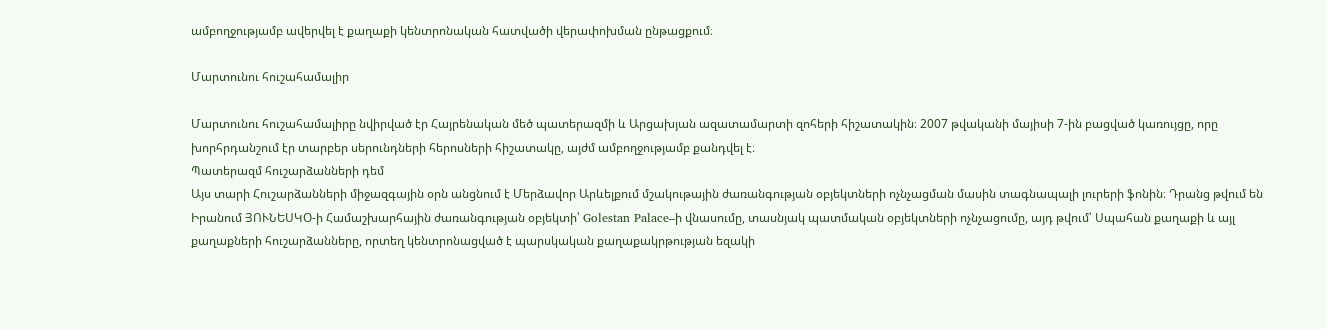ամբողջությամբ ավերվել է քաղաքի կենտրոնական հատվածի վերափոխման ընթացքում։

Մարտունու հուշահամալիր

Մարտունու հուշահամալիրը նվիրված էր Հայրենական մեծ պատերազմի և Արցախյան ազատամարտի զոհերի հիշատակին։ 2007 թվականի մայիսի 7-ին բացված կառույցը, որը խորհրդանշում էր տարբեր սերունդների հերոսների հիշատակը, այժմ ամբողջությամբ քանդվել է։
Պատերազմ հուշարձանների դեմ
Այս տարի Հուշարձանների միջազգային օրն անցնում է Մերձավոր Արևելքում մշակութային ժառանգության օբյեկտների ոչնչացման մասին տագնապալի լուրերի ֆոնին։ Դրանց թվում են Իրանում ՅՈՒՆԵՍԿՕ-ի Համաշխարհային ժառանգության օբյեկտի՝ Golestan Palace–ի վնասումը, տասնյակ պատմական օբյեկտների ոչնչացումը, այդ թվում՝ Սպահան քաղաքի և այլ քաղաքների հուշարձանները, որտեղ կենտրոնացված է պարսկական քաղաքակրթության եզակի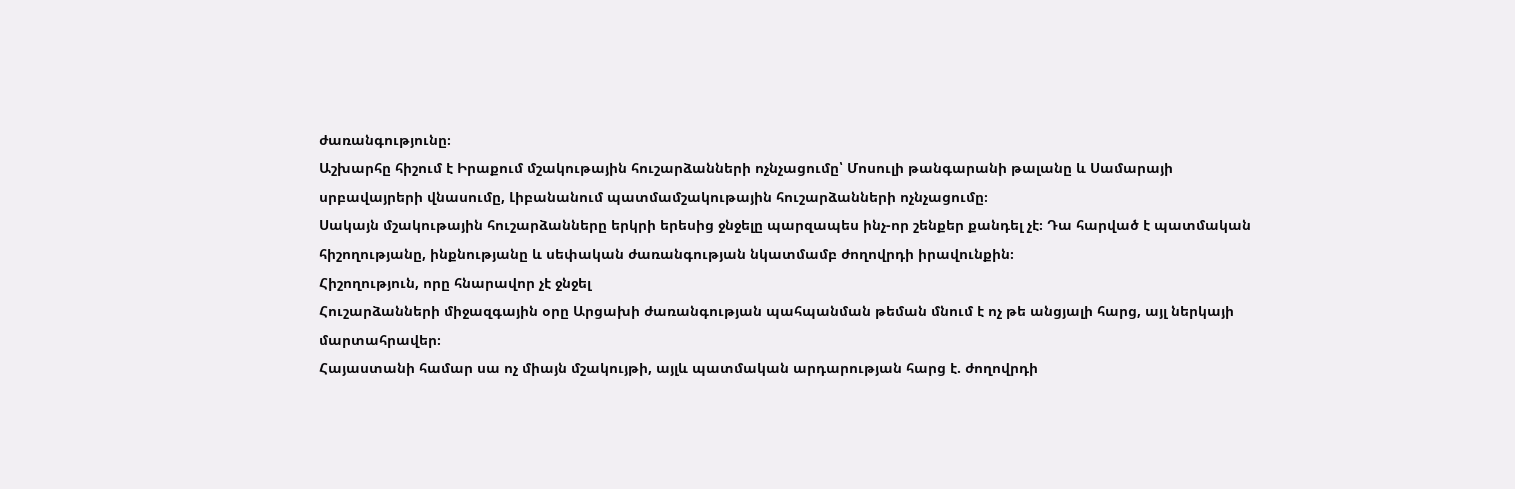ժառանգությունը։
Աշխարհը հիշում է Իրաքում մշակութային հուշարձանների ոչնչացումը՝ Մոսուլի թանգարանի թալանը և Սամարայի սրբավայրերի վնասումը, Լիբանանում պատմամշակութային հուշարձանների ոչնչացումը։
Սակայն մշակութային հուշարձանները երկրի երեսից ջնջելը պարզապես ինչ-որ շենքեր քանդել չէ։ Դա հարված է պատմական հիշողությանը, ինքնությանը և սեփական ժառանգության նկատմամբ ժողովրդի իրավունքին։
Հիշողություն, որը հնարավոր չէ ջնջել
Հուշարձանների միջազգային օրը Արցախի ժառանգության պահպանման թեման մնում է ոչ թե անցյալի հարց, այլ ներկայի մարտահրավեր։
Հայաստանի համար սա ոչ միայն մշակույթի, այլև պատմական արդարության հարց է. ժողովրդի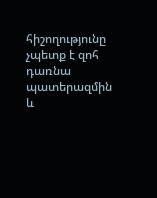հիշողությունը չպետք է զոհ դառնա պատերազմին և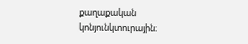քաղաքական կոնյունկտուրային։